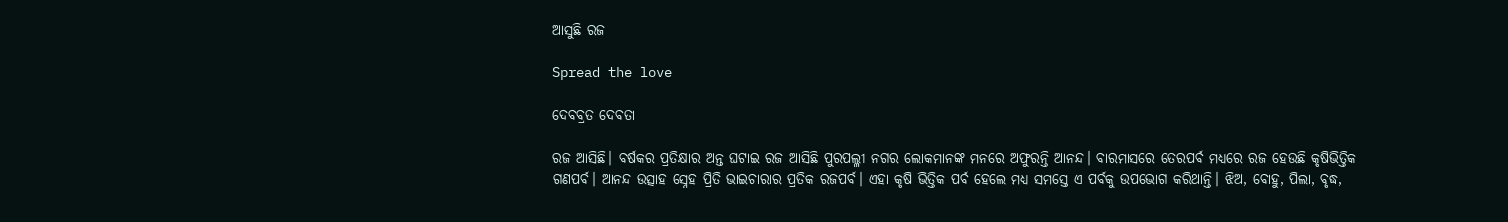ଆସୁଛି ରଜ

Spread the love

ଦେବବ୍ରତ ଦେବତା

ରଜ ଆସିଛି। ବର୍ଷକର ପ୍ରତିକ୍ଷାର ଅନ୍ତ ଘଟାଇ ରଜ ଆସିଛି ପୁରପଲ୍ଳୀ ନଗର ଲୋକମାନଙ୍କ ମନରେ ଅଫୁରନ୍ତି ଆନନ୍ଦ। ବାରମାସରେ ତେରପର୍ବ ମଧ୍ୟରେ ରଜ ହେଉଛି କୃଷିଭିତ୍ତିକ ଗଣପର୍ବ। ଆନନ୍ଦ ଉତ୍ସାହ ସ୍ନେହ ପ୍ରିତି ଭାଇଚାରାର ପ୍ରତିକ ରଜପର୍ବ। ଏହା କୃଷି ଭିତ୍ତିକ ପର୍ବ ହେଲେ ମଧ୍ୟ ସମସ୍ତେ ଏ ପର୍ବକୁ ଉପଭୋଗ କରିଥାନ୍ତି। ଝିଅ, ବୋହୁ, ପିଲା, ବୃଦ୍ଧ,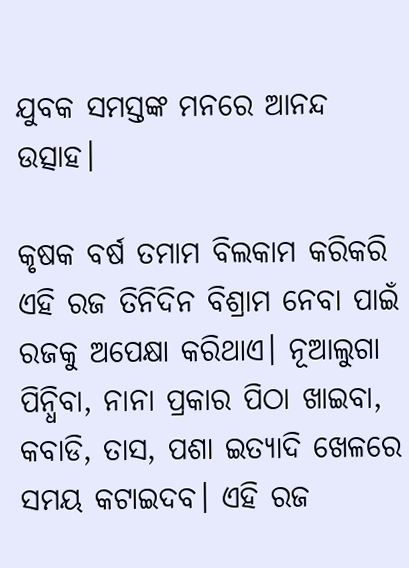ଯୁବକ ସମସ୍ତଙ୍କ ମନରେ ଆନନ୍ଦ ଉତ୍ସାହ।

କୃଷକ ବର୍ଷ ତମାମ ବିଲକାମ କରିକରି ଏହି ରଜ ତିନିଦିନ ବିଶ୍ରାମ ନେବା ପାଇଁ ରଜକୁ ଅପେକ୍ଷା କରିଥାଏ। ନୂଆଲୁଗା ପିନ୍ଧିବା, ନାନା ପ୍ରକାର ପିଠା ଖାଇବା, କବାଡି, ତାସ, ପଶା ଇତ୍ୟାଦି ଖେଳରେ ସମୟ କଟାଇଦବ। ଏହି ରଜ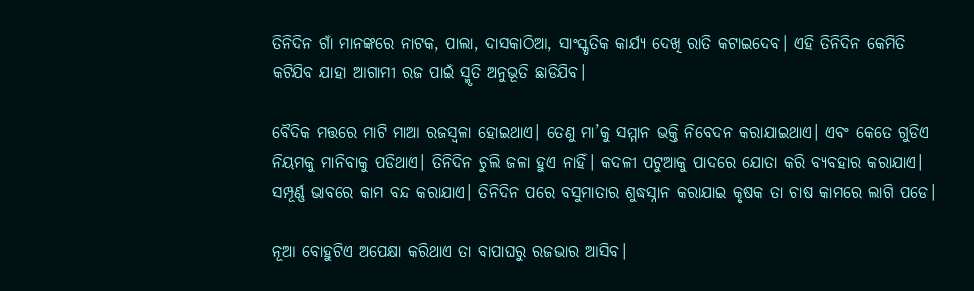ତିନିଦିନ ଗାଁ ମାନଙ୍କରେ ନାଟକ, ପାଲା, ଦାସକାଠିଆ, ସାଂସ୍କୃତିକ କାର୍ଯ୍ୟ ଦେଖି ରାତି କଟାଇଦେବ। ଏହି ତିନିଦିନ କେମିତି କଟିଯିବ ଯାହା ଆଗାମୀ ରଜ ପାଇଁ ସ୍ମୃତି ଅନୁଭୂତି ଛାଡିଯିବ।

ବୈଦିକ ମତ୍ତରେ ମାଟି ମାଆ ରଜସ୍ୱଳା ହୋଇଥାଏ। ତେଣୁ ମା’କୁ ସମ୍ମାନ ଭକ୍ତି ନିବେଦନ କରାଯାଇଥାଏ। ଏବଂ କେତେ ଗୁଡିଏ ନିୟମକୁ ମାନିବାକୁ ପଡିଥାଏ। ତିନିଦିନ ଚୁଲି ଜଳା ହୁଏ ନାହିଁ। କଦଳୀ ପଟୁଆକୁ ପାଦରେ ଯୋତା କରି ବ୍ୟବହାର କରାଯାଏ। ସମ୍ପୂର୍ଣ୍ଣ ଭାବରେ କାମ ବନ୍ଦ କରାଯାଏ। ତିନିଦିନ ପରେ ବସୁମାତାର ଶୁଦ୍ଧସ୍ନାନ କରାଯାଇ କୃଷକ ତା ଚାଷ କାମରେ ଲାଗି ପଡେ।

ନୂଆ ବୋହୁଟିଏ ଅପେକ୍ଷା କରିଥାଏ ତା ବାପାଘରୁ ରଜଭାର ଆସିବ।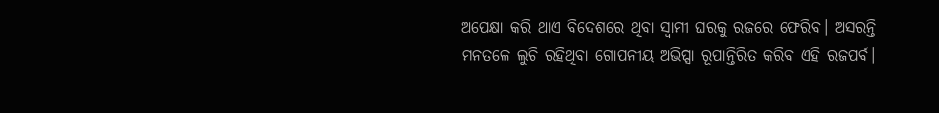ଅପେକ୍ଷା କରି ଥାଏ ବିଦେଶରେ ଥିବା ସ୍ୱାମୀ ଘରକୁ ରଜରେ ଫେରିବ। ଅସରନ୍ତି ମନତଳେ ଲୁଚି ରହିଥିବା ଗୋପନୀୟ ଅଭିପ୍ସା ରୂପାନ୍ତିରିତ କରିବ ଏହି ରଜପର୍ବ।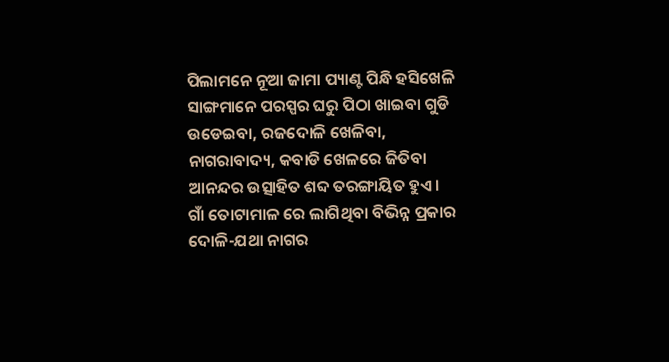ପିଲାମନେ ନୂଆ ଜାମା ପ୍ୟାଣ୍ଟ ପିନ୍ଧି ହସିଖେଳି ସାଙ୍ଗମାନେ ପରସ୍ପର ଘରୁ ପିଠା ଖାଇବା ଗୁଡି ଉଡେଇବା, ରଜଦୋଳି ଖେଳିବା, ନାଗରାବାଦ୍ୟ, କବାଡି ଖେଳରେ ଜିତିବା ଆନନ୍ଦର ଉତ୍ସାହିତ ଶବ୍ଦ ତରଙ୍ଗାୟିତ ହୁଏ। ଗାଁ ତୋଟାମାଳ ରେ ଲାଗିଥିବା ବିଭିନ୍ନ ପ୍ରକାର ଦୋଳି-ଯଥା ନାଗର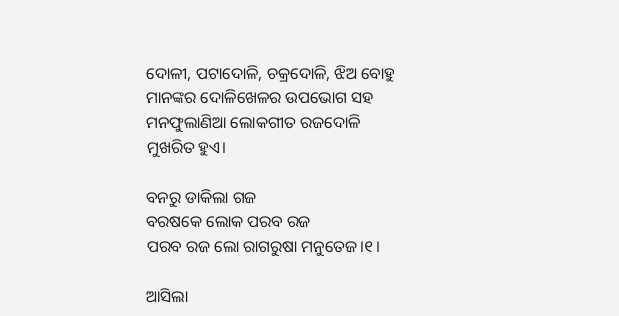ଦୋଳୀ, ପଟାଦୋଳି, ଚକ୍ରଦୋଳି, ଝିଅ ବୋହୁ ମାନଙ୍କର ଦୋଳିଖେଳର ଉପଭୋଗ ସହ ମନଫୁଲାଣିଆ ଲୋକଗୀତ ରଜଦୋଳି ମୁଖରିତ ହୁଏ।

ବନରୁ ଡାକିଲା ଗଜ
ବରଷକେ ଲୋକ ପରବ ରଜ
ପରବ ରଜ ଲୋ ରାଗରୁଷା ମନୁତେଜ।୧।

ଆସିଲା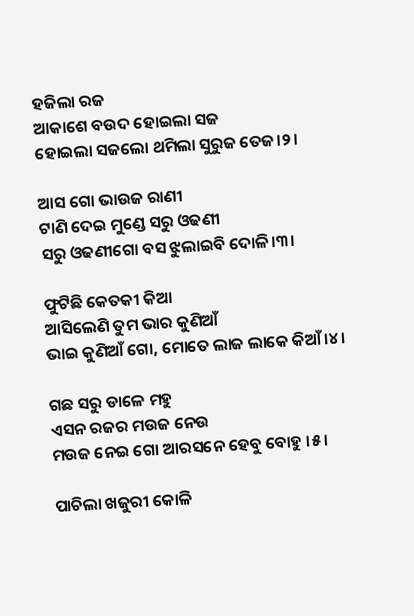ହଜିଲା ରଜ
ଆକାଶେ ବଉଦ ହୋଇଲା ସଜ
ହୋଇଲା ସଜଲୋ ଥମିଲା ସୁରୁଜ ତେଜ।୨।

ଆସ ଗୋ ଭାଉଜ ରାଣୀ
ଟାଣି ଦେଇ ମୁଣ୍ଡେ ସରୁ ଓଢଣୀ
ସରୁ ଓଢଣୀଗୋ ବସ ଝୁଲାଇବି ଦୋଳି।୩।

ଫୁଟିଛି କେତକୀ କିଆ
ଆସିଲେଣି ତୁମ ଭାର କୁଣିଆଁ
ଭାଇ କୁଣିଆଁ ଗୋ, ମୋତେ ଲାଜ ଲାକେ କିଆଁ।୪।

ଗଛ ସରୁ ଡାଳେ ମହୁ
ଏସନ ରଜର ମଉଜ ନେଉ
ମଉଜ ନେଇ ଗୋ ଆରସନେ ହେବୁ ବୋହୁ ।୫।

ପାଚିଲା ଖଜୁରୀ କୋଳି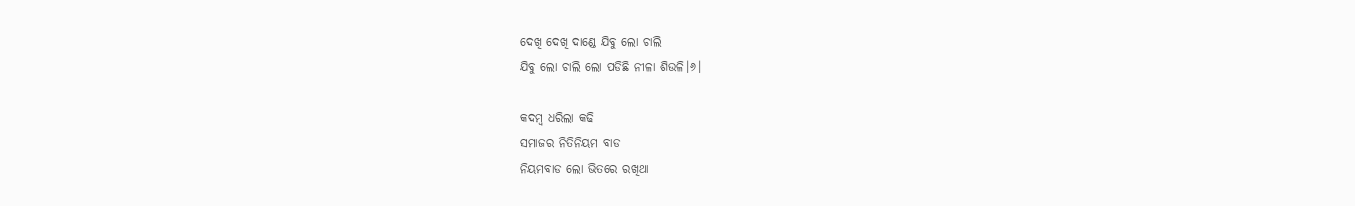ଦେଖି ଦେଖି ଦାଣ୍ଡେ ଯିବୁ ଲୋ ଚାଲି
ଯିବୁ ଲୋ ଚାଲି ଲୋ ପଡିଛି ନୀଳା ଶିଉଳି।୬।

କଦମ୍ବ ଧରିଲା କଢି
ସମାଜର ନିତିନିୟମ ବାଡ
ନିୟମବାଡ ଲୋ ଭିତରେ ରଖିଥା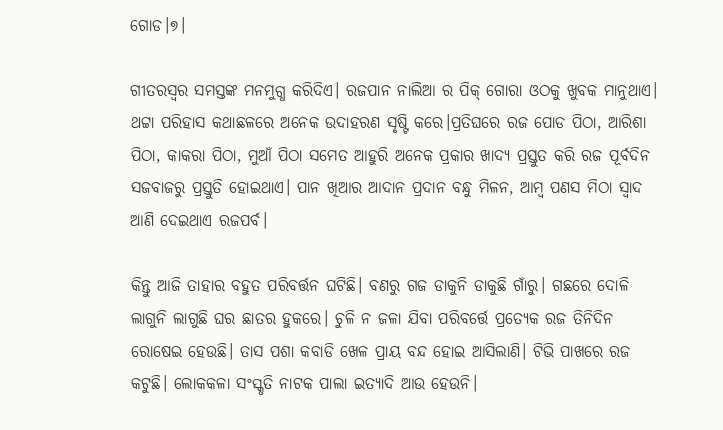ଗୋଡ।୭।

ଗୀତରସ୍ୱର ସମସ୍ତଙ୍କ ମନମୁଗ୍ଧ କରିଦିଏ। ରଜପାନ ନାଲିଆ ର ପିକ୍ ଗୋରା ଓଠକୁ ଖୁବକ ମାନୁଥାଏ। ଥଟ୍ଟା ପରିହାସ କଥାଛଳରେ ଅନେକ ଉଦାହରଣ ସୃଷ୍ଟି କରେ।ପ୍ରତିଘରେ ରଜ ପୋଡ ପିଠା, ଆରିଶା ପିଠା, କାକରା ପିଠା, ମୁଆଁ ପିଠା ସମେତ ଆହୁରି ଅନେକ ପ୍ରକାର ଖାଦ୍ୟ ପ୍ରସ୍ତୁତ କରି ରଜ ପୂର୍ବଦିନ ସଜବାଜରୁ ପ୍ରସ୍ତୁତି ହୋଇଥାଏ। ପାନ ଖିଆର ଆଦାନ ପ୍ରଦାନ ବନ୍ଧୁ ମିଳନ, ଆମ୍ବ ପଣସ ମିଠା ସ୍ୱାଦ ଆଣି ଦେଇଥାଏ ରଜପର୍ବ।

କିନ୍ତୁ ଆଜି ତାହାର ବହୁତ ପରିବର୍ତ୍ତନ ଘଟିଛି। ବଣରୁ ଗଜ ଡାକୁନି ଡାକୁଛି ଗାଁରୁ। ଗଛରେ ଦୋଳି ଲାଗୁନି ଲାଗୁଛି ଘର ଛାତର ହୁକରେ। ଚୁଳି ନ ଜଳା ଯିବା ପରିବର୍ତ୍ତେ ପ୍ରତ୍ୟେକ ରଜ ତିନିଦିନ ରୋଷେଇ ହେଉଛି। ତାସ ପଶା କବାଡି ଖେଳ ପ୍ରାୟ ବନ୍ଦ ହୋଇ ଆସିଲାଣି। ଟିଭି ପାଖରେ ରଜ କଟୁଛି। ଲୋକକଳା ସଂସ୍କୃତି ନାଟକ ପାଲା ଇତ୍ୟାଦି ଆଉ ହେଉନି।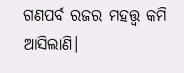ଗଣପର୍ବ ରଜର ମହତ୍ତ୍ୱ କମି ଆସିଲାଣି।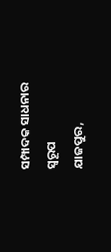ସମ୍ପାଦକ ସାଧନାର ସ୍ୱରୂପ
ଯାଜପୁର,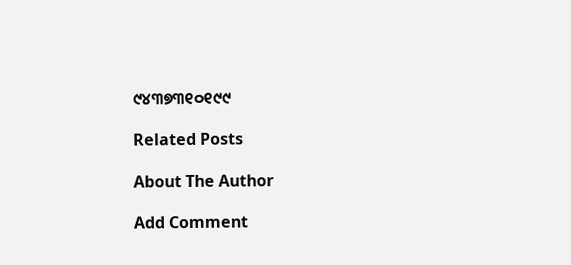୯୪୩୭୩୧୦୧୯୯

Related Posts

About The Author

Add Comment